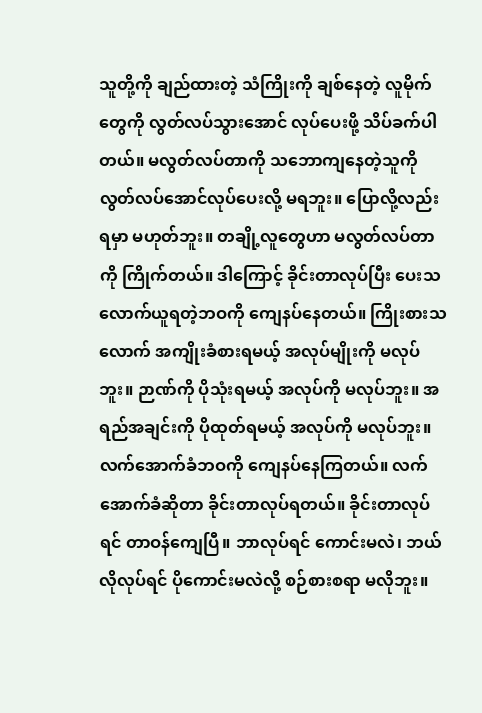သူတို့ကို ချည်ထားတဲ့ သံကြိုးကို ချစ်နေတဲ့ လူမိုက်တွေကို လွတ်လပ်သွားအောင် လုပ်ပေးဖို့ သိပ်ခက်ပါတယ်။ မလွတ်လပ်တာကို သဘောကျနေတဲ့သူကို လွတ်လပ်အောင်လုပ်ပေးလို့ မရဘူး။ ပြောလို့လည်း ရမှာ မဟုတ်ဘူး။ တချို့လူတွေဟာ မလွတ်လပ်တာကို ကြိုက်တယ်။ ဒါကြောင့် ခိုင်းတာလုပ်ပြီး ပေးသလောက်ယူရတဲ့ဘဝကို ကျေနပ်နေတယ်။ ကြိုးစားသလောက် အကျိုးခံစားရမယ့် အလုပ်မျိုးကို မလုပ်ဘူး။ ဉာဏ်ကို ပိုသုံးရမယ့် အလုပ်ကို မလုပ်ဘူး။ အရည်အချင်းကို ပိုထုတ်ရမယ့် အလုပ်ကို မလုပ်ဘူး။ လက်အောက်ခံဘဝကို ကျေနပ်နေကြတယ်။ လက်အောက်ခံဆိုတာ ခိုင်းတာလုပ်ရတယ်။ ခိုင်းတာလုပ်ရင် တာဝန်ကျေပြီ။ ဘာလုပ်ရင် ကောင်းမလဲ၊ ဘယ်လိုလုပ်ရင် ပိုကောင်းမလဲလို့ စဉ်စားစရာ မလိုဘူး။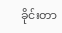ခိုင်းတာ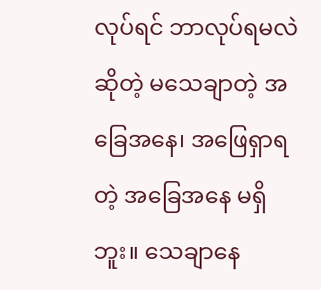လုပ်ရင် ဘာလုပ်ရမလဲ ဆိုတဲ့ မသေချာတဲ့ အခြေအနေ၊ အဖြေရှာရတဲ့ အခြေအနေ မရှိဘူး။ သေချာနေ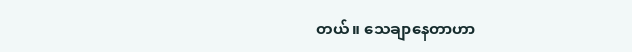တယ်။ သေချာနေတာဟာ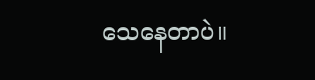သေနေတာပဲ။